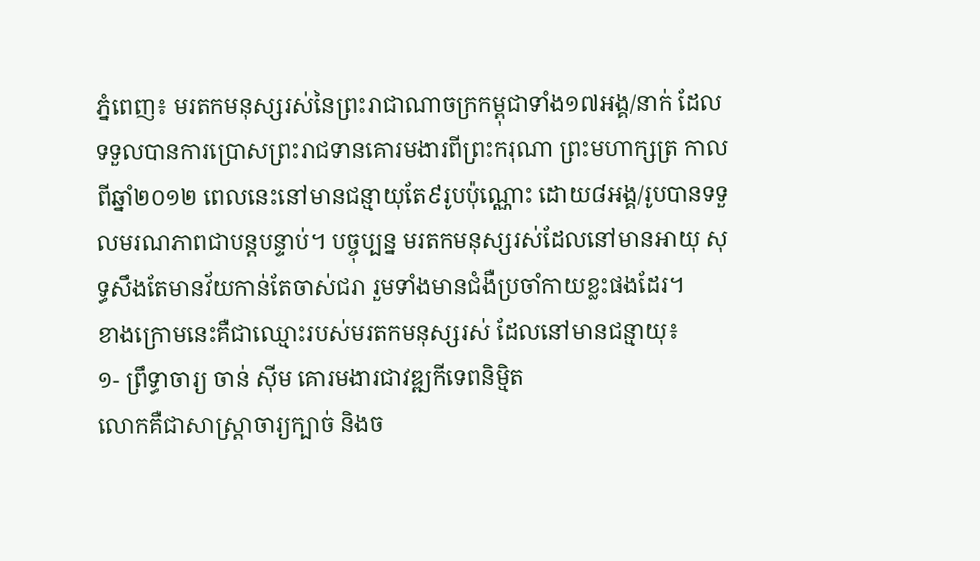ភ្នំពេញ៖ មរតកមនុស្សរស់នៃព្រះរាជាណាចក្រកម្ពុជាទាំង១៧អង្គ/នាក់ ដែលទទួលបានការប្រោសព្រះរាជទានគោរមងារពីព្រះករុណា ព្រះមហាក្សត្រ កាលពីឆ្នាំ២០១២ ពេលនេះនៅមានជន្មាយុតែ៩រូបប៉ុណ្ណោះ ដោយ៨អង្គ/រូបបានទទួលមរណភាពជាបន្តបន្ទាប់។ បច្ចុប្បន្ន មរតកមនុស្សរស់ដែលនៅមានអាយុ សុទ្ធសឹងតែមានវ័យកាន់តែចាស់ជរា រួមទាំងមានជំងឺប្រចាំកាយខ្លះផងដែរ។
ខាងក្រោមនេះគឺជាឈ្មោះរបស់មរតកមនុស្សរស់ ដែលនៅមានជន្មាយុ៖
១- ព្រឹទ្ធាចារ្យ ចាន់ ស៊ីម គោរមងារជាវឌ្ឍកីទេពនិម្មិត
លោកគឺជាសាស្ត្រាចារ្យក្បាច់ និងច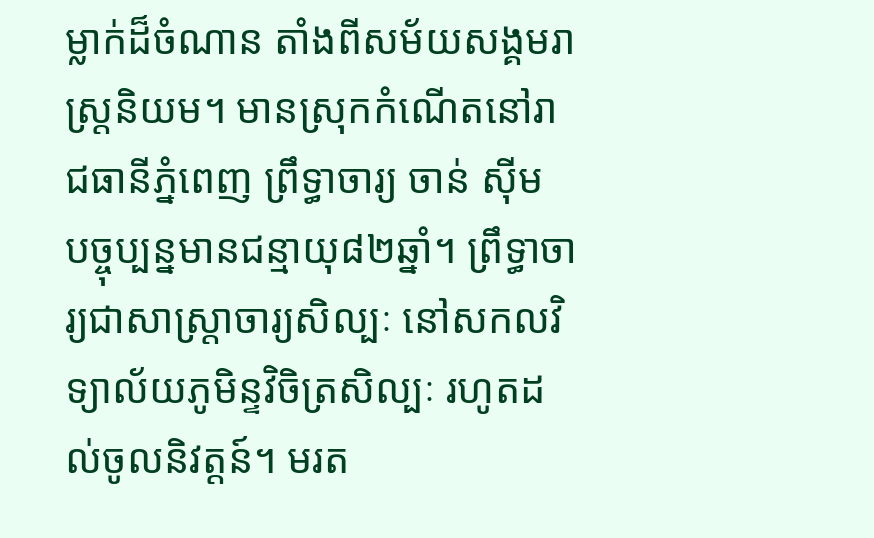ម្លាក់ដ៏ចំណាន តាំងពីសម័យសង្គមរាស្ត្រនិយម។ មានស្រុកកំណើតនៅរាជធានីភ្នំពេញ ព្រឹទ្ធាចារ្យ ចាន់ ស៊ីម បច្ចុប្បន្នមានជន្មាយុ៨២ឆ្នាំ។ ព្រឹទ្ធាចារ្យជាសាស្ត្រាចារ្យសិល្បៈ នៅសកលវិទ្យាល័យភូមិន្ទវិចិត្រសិល្បៈ រហូតដល់ចូលនិវត្តន៍។ មរត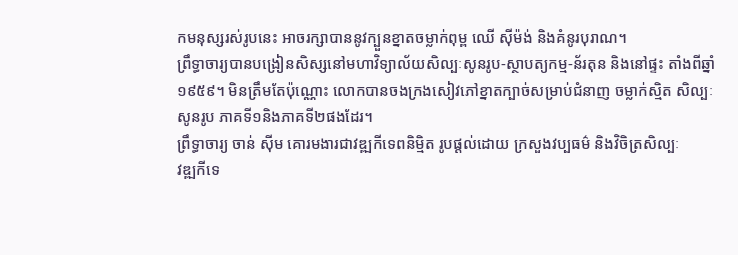កមនុស្សរស់រូបនេះ អាចរក្សាបាននូវក្បួនខ្នាតចម្លាក់ពុម្ព ឈើ ស៊ីម៉ង់ និងគំនូរបុរាណ។
ព្រឹទ្ធាចារ្យបានបង្រៀនសិស្សនៅមហាវិទ្យាល័យសិល្បៈសូនរូប-ស្ថាបត្យកម្ម-ន័រតុន និងនៅផ្ទះ តាំងពីឆ្នាំ ១៩៥៩។ មិនត្រឹមតែប៉ុណ្ណោះ លោកបានចងក្រងសៀវភៅខ្នាតក្បាច់សម្រាប់ជំនាញ ចម្លាក់ស្មិត សិល្បៈសូនរូប ភាគទី១និងភាគទី២ផងដែរ។
ព្រឹទ្ធាចារ្យ ចាន់ ស៊ីម គោរមងារជាវឌ្ឍកីទេពនិម្មិត រូបផ្ដល់ដោយ ក្រសួងវប្បធម៌ និងវិចិត្រសិល្បៈ
វឌ្ឍកីទេ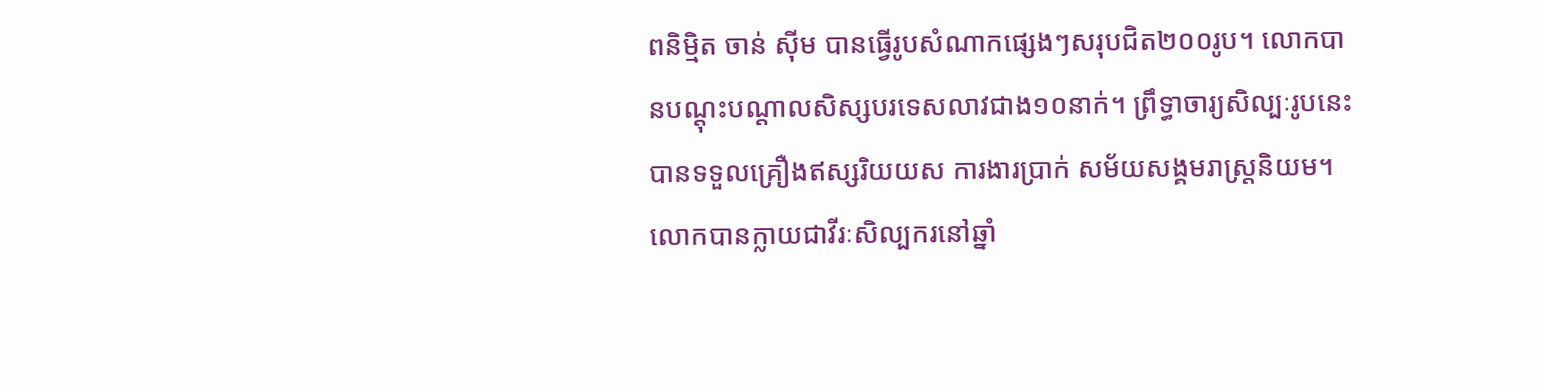ពនិម្មិត ចាន់ ស៊ីម បានធ្វើរូបសំណាកផ្សេងៗសរុបជិត២០០រូប។ លោកបានបណ្ដុះបណ្ដាលសិស្សបរទេសលាវជាង១០នាក់។ ព្រឹទ្ធាចារ្យសិល្បៈរូបនេះ បានទទួលគ្រឿងឥស្សរិយយស ការងារប្រាក់ សម័យសង្គមរាស្ត្រនិយម។ លោកបានក្លាយជាវីរៈសិល្បករនៅឆ្នាំ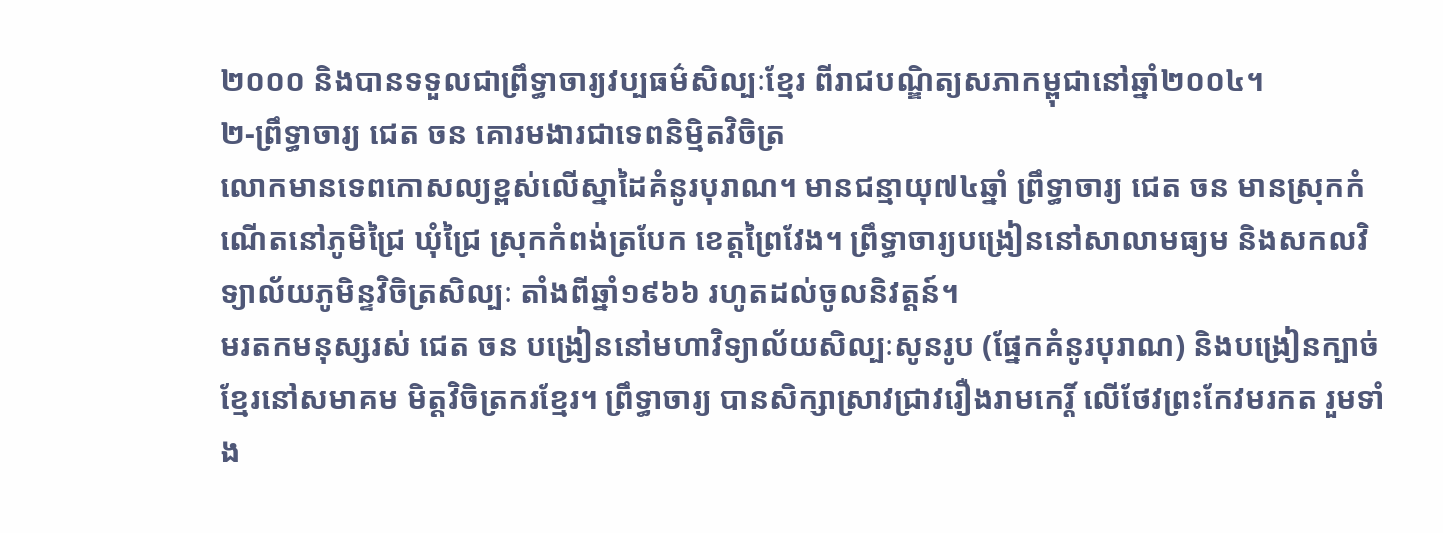២០០០ និងបានទទួលជាព្រឹទ្ធាចារ្យវប្បធម៌សិល្បៈខ្មែរ ពីរាជបណ្ឌិត្យសភាកម្ពុជានៅឆ្នាំ២០០៤។
២-ព្រឹទ្ធាចារ្យ ជេត ចន គោរមងារជាទេពនិម្មិតវិចិត្រ
លោកមានទេពកោសល្យខ្ពស់លើស្នាដៃគំនូរបុរាណ។ មានជន្មាយុ៧៤ឆ្នាំ ព្រឹទ្ធាចារ្យ ជេត ចន មានស្រុកកំណើតនៅភូមិជ្រៃ ឃុំជ្រៃ ស្រុកកំពង់ត្របែក ខេត្តព្រៃវែង។ ព្រឹទ្ធាចារ្យបង្រៀននៅសាលាមធ្យម និងសកលវិទ្យាល័យភូមិន្ទវិចិត្រសិល្បៈ តាំងពីឆ្នាំ១៩៦៦ រហូតដល់ចូលនិវត្តន៍។
មរតកមនុស្សរស់ ជេត ចន បង្រៀននៅមហាវិទ្យាល័យសិល្បៈសូនរូប (ផ្នែកគំនូរបុរាណ) និងបង្រៀនក្បាច់ខ្មែរនៅសមាគម មិត្តវិចិត្រករខ្មែរ។ ព្រឹទ្ធាចារ្យ បានសិក្សាស្រាវជ្រាវរឿងរាមកេរ្ដិ៍ លើថែវព្រះកែវមរកត រួមទាំង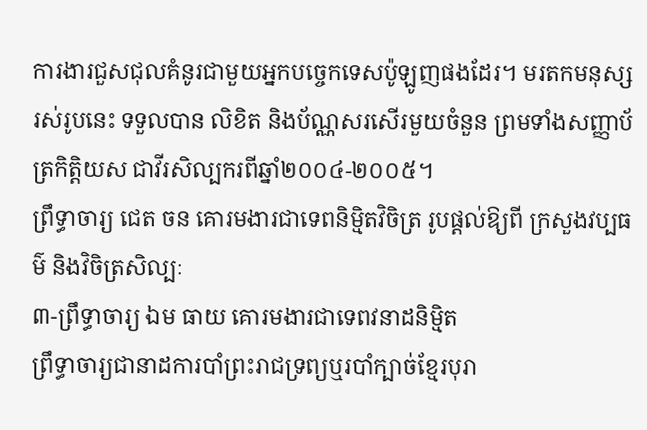ការងារជួសជុលគំនូរជាមួយអ្នកបច្ចេកទេសប៉ូឡូញផងដែរ។ មរតកមនុស្សរស់រូបនេះ ទទួលបាន លិខិត និងប័ណ្ណសរសើរមួយចំនួន ព្រមទាំងសញ្ញាប័ត្រកិត្តិយស ជាវីរសិល្បករពីឆ្នាំ២០០៤-២០០៥។
ព្រឹទ្ធាចារ្យ ជេត ចន គោរមងារជាទេពនិម្មិតវិចិត្រ រូបផ្ដល់ឱ្យពី ក្រសួងវប្បធម៌ និងវិចិត្រសិល្បៈ
៣-ព្រឹទ្ធាចារ្យ ឯម ធាយ គោរមងារជាទេពវនាដនិម្មិត
ព្រឹទ្ធាចារ្យជានាដការបាំព្រះរាជទ្រព្យឬរបាំក្បាច់ខ្មែរបុរា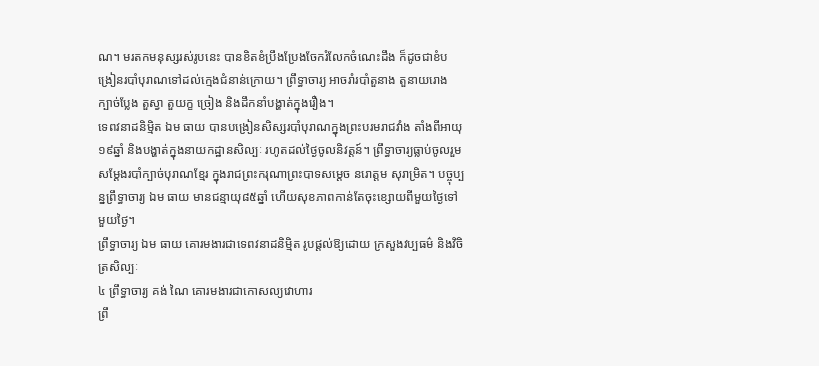ណ។ មរតកមនុស្សរស់រូបនេះ បានខិតខំប្រឹងប្រែងចែករំលែកចំណេះដឹង ក៏ដូចជាខំបង្រៀនរបាំបុរាណទៅដល់ក្មេងជំនាន់ក្រោយ។ ព្រឹទ្ធាចារ្យ អាចរាំរបាំតួនាង តួនាយរោង ក្បាច់ប្លែង តួស្វា តួយក្ខ ច្រៀង និងដឹកនាំបង្ហាត់ក្នុងរឿង។
ទេពវនាដនិម្មិត ឯម ធាយ បានបង្រៀនសិស្សរបាំបុរាណក្នុងព្រះបរមរាជវាំង តាំងពីអាយុ១៩ឆ្នាំ និងបង្ហាត់ក្នុងនាយកដ្ឋានសិល្បៈ រហូតដល់ថ្ងៃចូលនិវត្តន៍។ ព្រឹទ្ធាចារ្យធ្លាប់ចូលរួមសម្ដែងរបាំក្បាច់បុរាណខ្មែរ ក្នុងរាជព្រះករុណាព្រះបាទសម្ដេច នរោត្តម សុរាម្រិត។ បច្ចុប្បន្នព្រឹទ្ធាចារ្យ ឯម ធាយ មានជន្មាយុ៨៥ឆ្នាំ ហើយសុខភាពកាន់តែចុះខ្សោយពីមួយថ្ងៃទៅមួយថ្ងៃ។
ព្រឹទ្ធាចារ្យ ឯម ធាយ គោរមងារជាទេពវនាដនិម្មិត រូបផ្ដល់ឱ្យដោយ ក្រសួងវប្បធម៌ និងវិចិត្រសិល្បៈ
៤ ព្រឹទ្ធាចារ្យ គង់ ណៃ គោរមងារជាកោសល្យវោហារ
ព្រឹ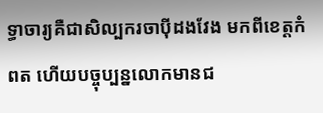ទ្ធាចារ្យគឺជាសិល្បករចាប៉ីដងវែង មកពីខេត្តកំពត ហើយបច្ចុប្បន្នលោកមានជ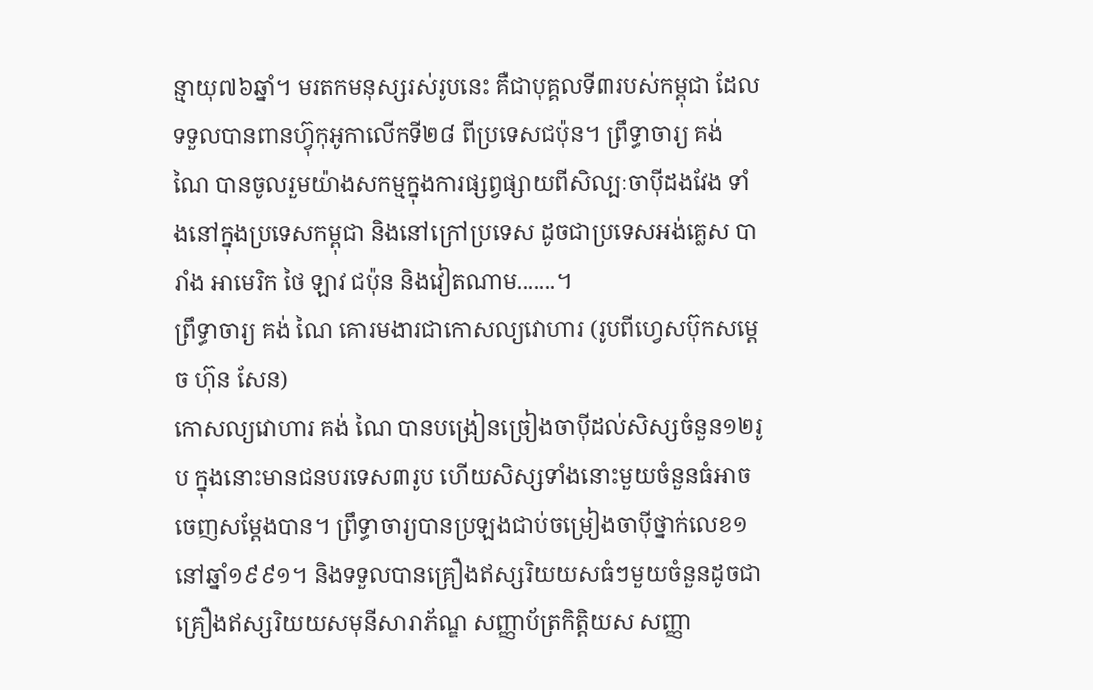ន្មាយុ៧៦ឆ្នាំ។ មរតកមនុស្សរស់រូបនេះ គឺជាបុគ្គលទី៣របស់កម្ពុជា ដែលទទួលបានពានហ្វ៊ុកុអូកាលើកទី២៨ ពីប្រទេសជប៉ុន។ ព្រឹទ្ធាចារ្យ គង់ ណៃ បានចូលរួមយ៉ាងសកម្មក្នុងការផ្សព្វផ្សាយពីសិល្បៈចាប៉ីដងវែង ទាំងនៅក្នុងប្រទេសកម្ពុជា និងនៅក្រៅប្រទេស ដូចជាប្រទេសអង់គ្លេស បារាំង អាមេរិក ថៃ ឡាវ ជប៉ុន និងវៀតណាម.......។
ព្រឹទ្ធាចារ្យ គង់ ណៃ គោរមងារជាកោសល្យវោហារ (រូបពីហ្វេសប៊ុកសម្ដេច ហ៊ុន សែន)
កោសល្យវោហារ គង់ ណៃ បានបង្រៀនច្រៀងចាប៉ីដល់សិស្សចំនួន១២រូប ក្នុងនោះមានជនបរទេស៣រូប ហើយសិស្សទាំងនោះមួយចំនួនធំអាចចេញសម្ដែងបាន។ ព្រឹទ្ធាចារ្យបានប្រឡងជាប់ចម្រៀងចាប៉ីថ្នាក់លេខ១ នៅឆ្នាំ១៩៩១។ និងទទួលបានគ្រឿងឥស្សរិយយសធំៗមួយចំនួនដូចជា គ្រឿងឥស្សរិយយសមុនីសារាភ័ណ្ឌ សញ្ញាប័ត្រកិត្តិយស សញ្ញា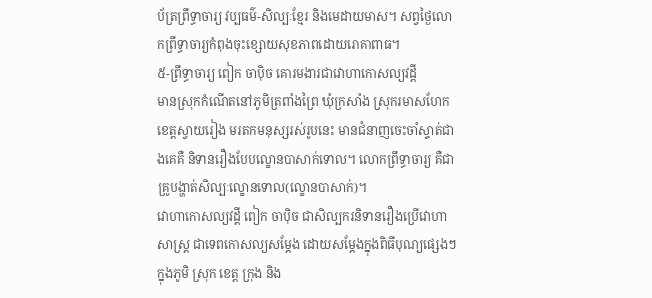ប័ត្រព្រឹទ្ធាចារ្យ វប្បធម៌-សិល្បៈខ្មែរ និងមេដាយមាស។ សព្វថ្ងៃលោកព្រឹទ្ធាចារ្យកំពុងចុះខ្សោយសុខភាពដោយរោគាពាធ។
៥-ព្រឹទ្ធាចារ្យ ពៀក ចាប៉ិច គោរមងារជាវោហាកោសល្យវដ្ដី
មានស្រុកកំណើតនៅភូមិត្រពាំងព្រៃ ឃុំក្រសាំង ស្រុករមាសហែក ខេត្តស្វាយរៀង មរតកមនុស្សរស់រូបនេះ មានជំនាញចេះចាំស្ទាត់ជាងគេគឺ និទានរឿងបែបល្ខោនបាសាក់ទោល។ លោកព្រឹទ្ធាចារ្យ គឺជាគ្រូបង្ហាត់សិល្បៈល្ខោនទោល(ល្ខោនបាសាក់)។
វោហាកោសល្យវដ្ដី ពៀក ចាប៉ិច ជាសិល្បករនិទានរឿងប្រើវោហាសាស្ត្រ ជាទេពកោសល្យសម្ដែង ដោយសម្ដែងក្នុងពិធីបុណ្យផ្សេងៗក្នុងភូមិ ស្រុក ខេត្ត ក្រុង និង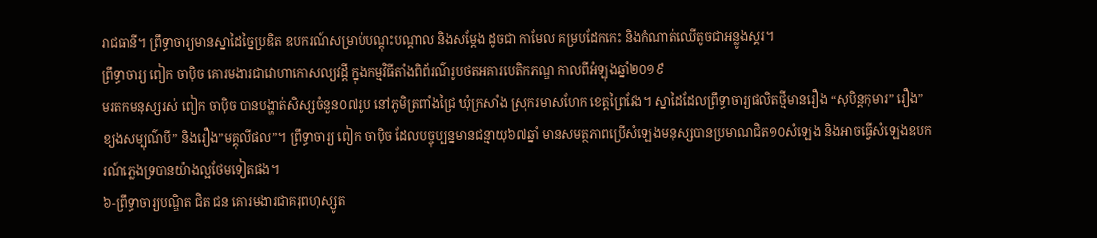រាជធានី។ ព្រឹទ្ធាចារ្យមានស្នាដៃច្នៃប្រឌិត ឧបករណ៍សម្រាប់បណ្ដុះបណ្ដាល និងសម្ដែង ដូចជា កាមែល គម្របដែកកេះ និងកំណាត់ឈើតូចជាអន្លូងស្គរ។
ព្រឹទ្ធាចារ្យ ពៀក ចាប៉ិច គោរមងារជាវោហាកោសល្យវដ្ដី ក្នុងកម្មវិធីតាំងពិព័រណ៌រូបថតអគារបេតិកភណ្ឌ កាលពីអំឡុងឆ្នាំ២០១៩
មរតកមនុស្សរស់ ពៀក ចាប៉ិច បានបង្ហាត់សិស្សចំនួន០៧រូប នៅភូមិត្រពាំងជ្រៃ ឃុំក្រសាំង ស្រុករមាសហែក ខេត្តព្រៃវែង។ ស្នាដៃដែលព្រឹទ្ធាចារ្យផលិតថ្មីមានរឿង “សុបិន្តកុមារ” រឿង”ខ្យងសម្បុណ៌បី” និងរឿង”មគ្គុលីផល”។ ព្រឹទ្ធាចារ្យ ពៀក ចាប៉ិច ដែលបច្ចុប្បន្នមានជន្មាយុ៦៧ឆ្នាំ មានសមត្ថភាពប្រើសំឡេងមនុស្សបានប្រមាណជិត១០សំឡេង និងអាចធ្វើសំឡេងឧបករណ៍ភ្លេងទ្របានយ៉ាងល្អថែមទៀតផង។
៦-ព្រឹទ្ធាចារ្យបណ្ឌិត ជិត ជន គោរមងារជាគរុពហុស្សូត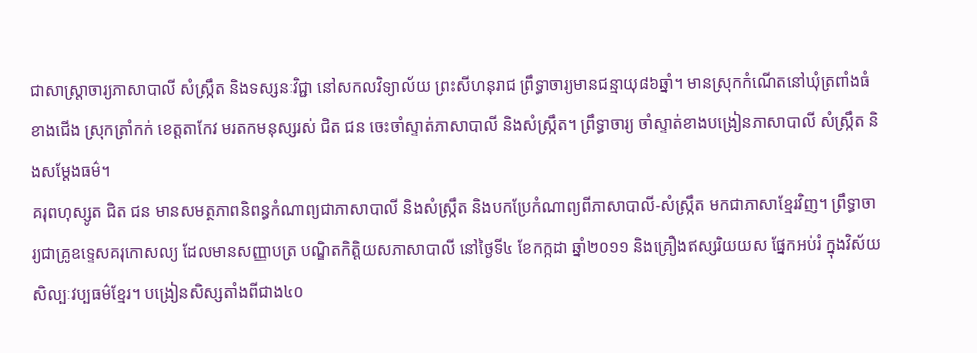ជាសាស្ត្រាចារ្យភាសាបាលី សំស្ក្រឹត និងទស្សនៈវិជ្ជា នៅសកលវិទ្យាល័យ ព្រះសីហនុរាជ ព្រឹទ្ធាចារ្យមានជន្មាយុ៨៦ឆ្នាំ។ មានស្រុកកំណើតនៅឃុំត្រពាំងធំខាងជើង ស្រុកត្រាំកក់ ខេត្តតាកែវ មរតកមនុស្សរស់ ជិត ជន ចេះចាំស្ទាត់ភាសាបាលី និងសំស្ក្រឹត។ ព្រឹទ្ធាចារ្យ ចាំស្ទាត់ខាងបង្រៀនភាសាបាលី សំស្ក្រឹត និងសម្ដែងធម៌។
គរុពហុស្សូត ជិត ជន មានសមត្ថភាពនិពន្ធកំណាព្យជាភាសាបាលី និងសំស្ក្រឹត និងបកប្រែកំណាព្យពីភាសាបាលី-សំស្ក្រឹត មកជាភាសាខ្មែរវិញ។ ព្រឹទ្ធាចារ្យជាគ្រូឧទ្ទេសគរុកោសល្យ ដែលមានសញ្ញាបត្រ បណ្ឌិតកិត្តិយសភាសាបាលី នៅថ្ងៃទី៤ ខែកក្កដា ឆ្នាំ២០១១ និងគ្រឿងឥស្សរិយយស ផ្នែកអប់រំ ក្នុងវិស័យសិល្បៈវប្បធម៌ខ្មែរ។ បង្រៀនសិស្សតាំងពីជាង៤០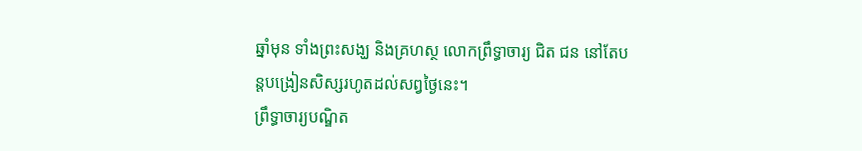ឆ្នាំមុន ទាំងព្រះសង្ឃ និងគ្រហស្ថ លោកព្រឹទ្ធាចារ្យ ជិត ជន នៅតែបន្តបង្រៀនសិស្សរហូតដល់សព្វថ្ងៃនេះ។
ព្រឹទ្ធាចារ្យបណ្ឌិត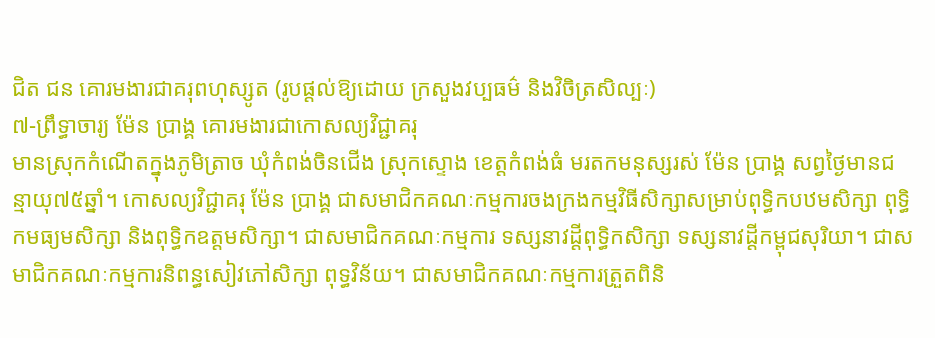ជិត ជន គោរមងារជាគរុពហុស្សូត (រូបផ្ដល់ឱ្យដោយ ក្រសួងវប្បធម៌ និងវិចិត្រសិល្បៈ)
៧-ព្រឹទ្ធាចារ្យ ម៉ែន ប្រាង្គ គោរមងារជាកោសល្យវិជ្ជាគរុ
មានស្រុកកំណើតក្នុងភូមិត្រាច ឃុំកំពង់ចិនជើង ស្រុកស្ទោង ខេត្តកំពង់ធំ មរតកមនុស្សរស់ ម៉ែន ប្រាង្គ សព្វថ្ងៃមានជន្មាយុ៧៥ឆ្នាំ។ កោសល្យវិជ្ជាគរុ ម៉ែន ប្រាង្គ ជាសមាជិកគណៈកម្មការចងក្រងកម្មវិធីសិក្សាសម្រាប់ពុទ្ធិកបឋមសិក្សា ពុទ្ធិកមធ្យមសិក្សា និងពុទ្ធិកឧត្តមសិក្សា។ ជាសមាជិកគណៈកម្មការ ទស្សនាវដ្ដីពុទ្ធិកសិក្សា ទស្សនាវដ្ដីកម្ពុជសុរិយា។ ជាសមាជិកគណៈកម្មការនិពន្ធសៀវភៅសិក្សា ពុទ្ធវិន័យ។ ជាសមាជិកគណៈកម្មការត្រួតពិនិ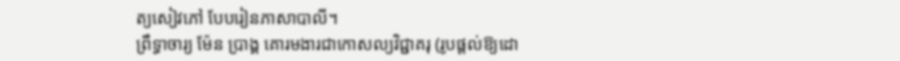ត្យសៀវភៅ បែបរៀនភាសាបាលី។
ព្រឹទ្ធាចារ្យ ម៉ែន ប្រាង្គ គោរមងារជាកោសល្យវិជ្ជាគរុ (រូបផ្ដល់ឱ្យដោ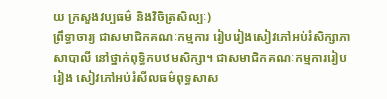យ ក្រសួងវប្បធម៌ និងវិចិត្រសិល្បៈ)
ព្រឹទ្ធាចារ្យ ជាសមាជិកគណៈកម្មការ រៀបរៀងសៀវភៅអប់រំសិក្សាភាសាបាលី នៅថ្នាក់ពុទ្ធិកបឋមសិក្សា។ ជាសមាជិកគណៈកម្មការរៀបរៀង សៀវភៅអប់រំសីលធម៌ពុទ្ធសាស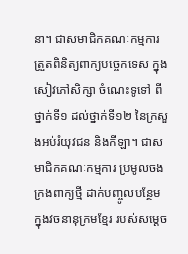នា។ ជាសមាជិកគណៈកម្មការ ត្រួតពិនិត្យពាក្យបច្ចេកទេស ក្នុងសៀវភៅសិក្សា ចំណេះទូទៅ ពីថ្នាក់ទី១ ដល់ថ្នាក់ទី១២ នៃក្រសួងអប់រំយុវជន និងកីឡា។ ជាសមាជិកគណៈកម្មការ ប្រមូលចងក្រងពាក្យថ្មី ដាក់បញ្ចូលបន្ថែម ក្នុងវចនានុក្រមខ្មែរ របស់សម្ដេច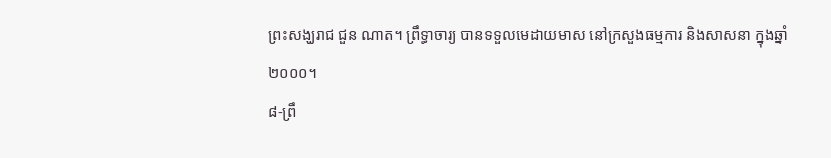ព្រះសង្ឃរាជ ជួន ណាត។ ព្រឹទ្ធាចារ្យ បានទទួលមេដាយមាស នៅក្រសួងធម្មការ និងសាសនា ក្នុងឆ្នាំ២០០០។
៨-ព្រឹ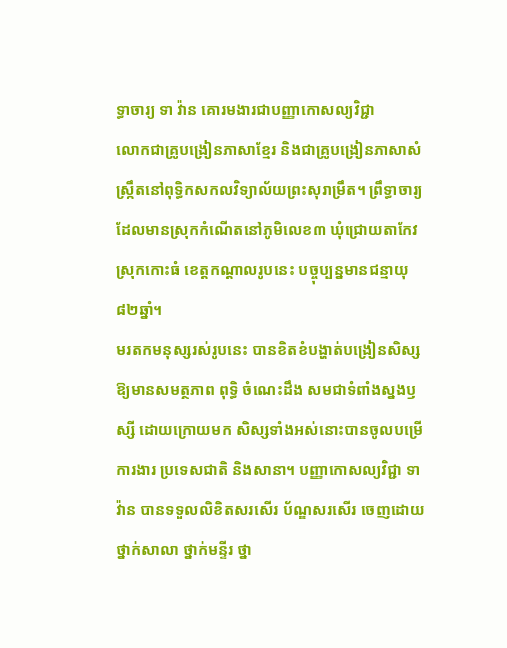ទ្ធាចារ្យ ទា វ៉ាន គោរមងារជាបញ្ញាកោសល្យវិជ្ជា
លោកជាគ្រូបង្រៀនភាសាខ្មែរ និងជាគ្រូបង្រៀនភាសាសំស្ក្រឹតនៅពុទ្ធិកសកលវិទ្យាល័យព្រះសុរាម្រឹត។ ព្រឹទ្ធាចារ្យដែលមានស្រុកកំណើតនៅភូមិលេខ៣ ឃុំជ្រោយតាកែវ ស្រុកកោះធំ ខេត្តកណ្ដាលរូបនេះ បច្ចុប្បន្នមានជន្មាយុ៨២ឆ្នាំ។
មរតកមនុស្សរស់រូបនេះ បានខិតខំបង្ហាត់បង្រៀនសិស្សឱ្យមានសមត្ថភាព ពុទ្ធិ ចំណេះដឹង សមជាទំពាំងស្នងឫស្សី ដោយក្រោយមក សិស្សទាំងអស់នោះបានចូលបម្រើការងារ ប្រទេសជាតិ និងសានា។ បញ្ញាកោសល្យវិជ្ជា ទា វ៉ាន បានទទួលលិខិតសរសើរ ប័ណ្ឌសរសើរ ចេញដោយថ្នាក់សាលា ថ្នាក់មន្ទីរ ថ្នា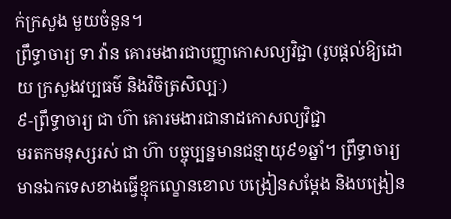ក់ក្រសួង មួយចំនួន។
ព្រឹទ្ធាចារ្យ ទា វ៉ាន គោរមងារជាបញ្ញាកោសល្យវិជ្ជា (រូបផ្ដល់ឱ្យដោយ ក្រសួងវប្បធម៌ និងវិចិត្រសិល្បៈ)
៩-ព្រឹទ្ធាចារ្យ ជា ហ៊ា គោរមងារជានាដកោសល្យវិជ្ជា
មរតកមនុស្សរស់ ជា ហ៊ា បច្ចុប្បន្នមានជន្មាយុ៩១ឆ្នាំ។ ព្រឹទ្ធាចារ្យ មានឯកទេសខាងធ្វើខ្មុកល្ខោនខោល បង្រៀនសម្ដែង និងបង្រៀន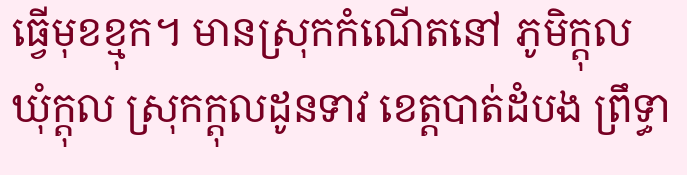ធ្វើមុខខ្មុក។ មានស្រុកកំណើតនៅ ភូមិក្ដុល ឃុំក្ដុល ស្រុកក្ដុលដូនទាវ ខេត្តបាត់ដំបង ព្រឹទ្ធា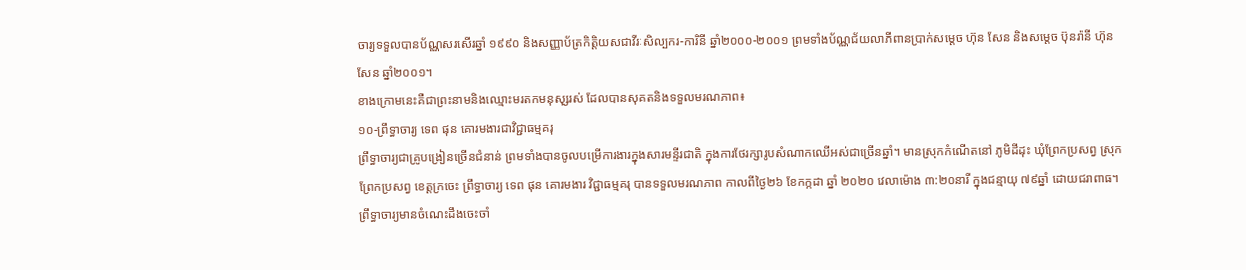ចារ្យទទួលបានប័ណ្ណសរសើរឆ្នាំ ១៩៩០ និងសញ្ញាប័ត្រកិត្តិយសជាវីរៈសិល្បករ-ការិនី ឆ្នាំ២០០០-២០០១ ព្រមទាំងប័ណ្ណជ័យលាភីពានប្រាក់សម្ដេច ហ៊ុន សែន និងសម្តេច ប៊ុនរ៉ានី ហ៊ុន សែន ឆ្នាំ២០០១។
ខាងក្រោមនេះគឺជាព្រះនាមនិងឈ្មោះមរតកមនុសុ្សរស់ ដែលបានសុគតនិងទទួលមរណភាព៖
១០-ព្រឹទ្ធាចារ្យ ទេព ផុន គោរមងារជាវិជ្ជាធម្មគរុ
ព្រឹទ្ធាចារ្យជាគ្រូបង្រៀនច្រើនជំនាន់ ព្រមទាំងបានចូលបម្រើការងារក្នុងសារមន្ទីរជាតិ ក្នុងការថែរក្សារូបសំណាកឈើអស់ជាច្រើនឆ្នាំ។ មានស្រុកកំណើតនៅ ភូមិដីដុះ ឃុំព្រែកប្រសព្វ ស្រុកព្រែកប្រសព្វ ខេត្តក្រចេះ ព្រឹទ្ធាចារ្យ ទេព ផុន គោរមងារ វិជ្ជាធម្មគរុ បានទទួលមរណភាព កាលពីថ្ងៃ២៦ ខែកក្កដា ឆ្នាំ ២០២០ វេលាម៉ោង ៣:២០នារី ក្នុងជន្មាយុ ៧៩ឆ្នាំ ដោយជរាពាធ។
ព្រឹទ្ធាចារ្យមានចំណេះដឹងចេះចាំ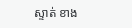ស្ទាត់ ខាង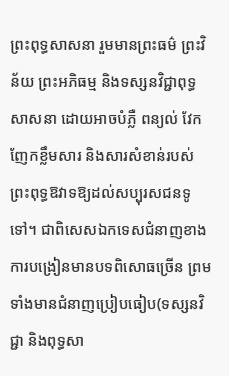ព្រះពុទ្ធសាសនា រួមមានព្រះធម៌ ព្រះវិន័យ ព្រះអភិធម្ម និងទស្សនវិជ្ជាពុទ្ធសាសនា ដោយអាចបំភ្លឺ ពន្យល់ វែកញែកខ្លឹមសារ និងសារសំខាន់របស់ព្រះពុទ្ធឱវាទឱ្យដល់សប្បុរសជនទូទៅ។ ជាពិសេសឯកទេសជំនាញខាងការបង្រៀនមានបទពិសោធច្រើន ព្រមទាំងមានជំនាញប្រៀបធៀប(ទស្សនវិជ្ជា និងពុទ្ធសា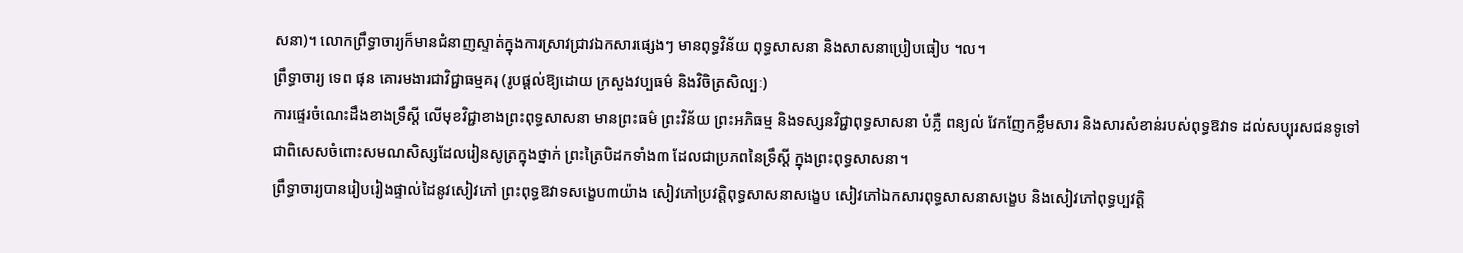សនា)។ លោកព្រឹទ្ធាចារ្យក៏មានជំនាញស្ទាត់ក្នុងការស្រាវជ្រាវឯកសារផ្សេងៗ មានពុទ្ធវិន័យ ពុទ្ធសាសនា និងសាសនាប្រៀបធៀប ។ល។
ព្រឹទ្ធាចារ្យ ទេព ផុន គោរមងារជាវិជ្ជាធម្មគរុ (រូបផ្ដល់ឱ្យដោយ ក្រសួងវប្បធម៌ និងវិចិត្រសិល្បៈ)
ការផ្ទេរចំណេះដឹងខាងទ្រឹស្ដី លើមុខវិជ្ជាខាងព្រះពុទ្ធសាសនា មានព្រះធម៌ ព្រះវិន័យ ព្រះអភិធម្ម និងទស្សនវិជ្ជាពុទ្ធសាសនា បំភ្លឺ ពន្យល់ វែកញែកខ្លឹមសារ និងសារសំខាន់របស់ពុទ្ធឱវាទ ដល់សប្បុរសជនទូទៅ ជាពិសេសចំពោះសមណសិស្សដែលរៀនសូត្រក្នុងថ្នាក់ ព្រះត្រៃបិដកទាំង៣ ដែលជាប្រភពនៃទ្រឹស្ដី ក្នុងព្រះពុទ្ធសាសនា។
ព្រឹទ្ធាចារ្យបានរៀបរៀងផ្ទាល់ដៃនូវសៀវភៅ ព្រះពុទ្ធឱវាទសង្ខេប៣យ៉ាង សៀវភៅប្រវត្តិពុទ្ធសាសនាសង្ខេប សៀវភៅឯកសារពុទ្ធសាសនាសង្ខេប និងសៀវភៅពុទ្ធប្បវត្តិ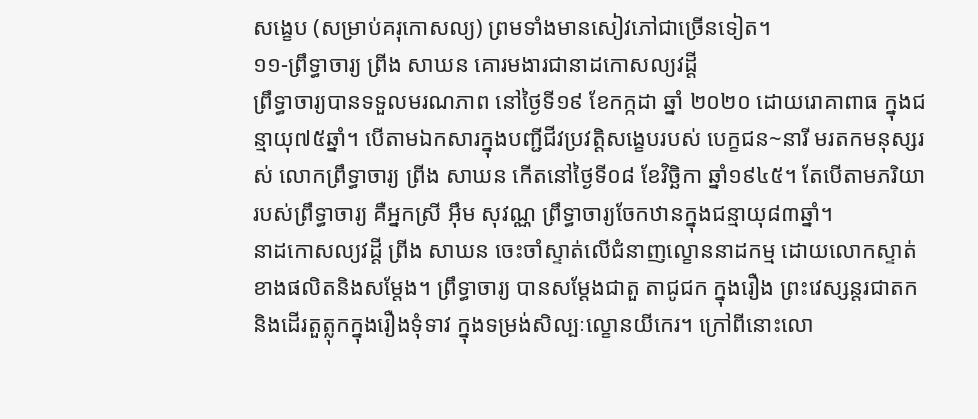សង្ខេប (សម្រាប់គរុកោសល្យ) ព្រមទាំងមានសៀវភៅជាច្រើនទៀត។
១១-ព្រឹទ្ធាចារ្យ ព្រីង សាឃន គោរមងារជានាដកោសល្យវដ្ដី
ព្រឹទ្ធាចារ្យបានទទួលមរណភាព នៅថ្ងៃទី១៩ ខែកក្កដា ឆ្នាំ ២០២០ ដោយរោគាពាធ ក្នុងជន្មាយុ៧៥ឆ្នាំ។ បើតាមឯកសារក្នុងបញ្ជីជីវប្រវត្តិសង្ខេបរបស់ បេក្ខជន~នារី មរតកមនុស្សរស់ លោកព្រឹទ្ធាចារ្យ ព្រីង សាឃន កើតនៅថ្ងៃទី០៨ ខែវិច្ឆិកា ឆ្នាំ១៩៤៥។ តែបើតាមភរិយារបស់ព្រឹទ្ធាចារ្យ គឺអ្នកស្រី អ៊ឹម សុវណ្ណ ព្រឹទ្ធាចារ្យចែកឋានក្នុងជន្មាយុ៨៣ឆ្នាំ។
នាដកោសល្យវដ្ដី ព្រីង សាឃន ចេះចាំស្ទាត់លើជំនាញល្ខោននាដកម្ម ដោយលោកស្ទាត់ខាងផលិតនិងសម្ដែង។ ព្រឹទ្ធាចារ្យ បានសម្ដែងជាតួ តាជូជក ក្នុងរឿង ព្រះវេស្សន្តរជាតក និងដើរតួត្លុកក្នុងរឿងទុំទាវ ក្នុងទម្រង់សិល្បៈល្ខោនយីកេរ។ ក្រៅពីនោះលោ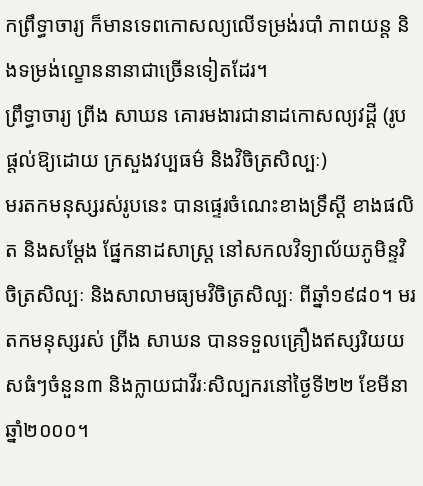កព្រឹទ្ធាចារ្យ ក៏មានទេពកោសល្យលើទម្រង់របាំ ភាពយន្ត និងទម្រង់ល្ខោននានាជាច្រើនទៀតដែរ។
ព្រឹទ្ធាចារ្យ ព្រីង សាឃន គោរមងារជានាដកោសល្យវដ្ដី (រូបផ្ដល់ឱ្យដោយ ក្រសួងវប្បធម៌ និងវិចិត្រសិល្បៈ)
មរតកមនុស្សរស់រូបនេះ បានផ្ទេរចំណេះខាងទ្រឹស្ដី ខាងផលិត និងសម្ដែង ផ្នែកនាដសាស្ត្រ នៅសកលវិទ្យាល័យភូមិន្ទវិចិត្រសិល្បៈ និងសាលាមធ្យមវិចិត្រសិល្បៈ ពីឆ្នាំ១៩៨០។ មរតកមនុស្សរស់ ព្រីង សាឃន បានទទួលគ្រឿងឥស្សរិយយសធំៗចំនួន៣ និងក្លាយជាវីរៈសិល្បករនៅថ្ងៃទី២២ ខែមីនា ឆ្នាំ២០០០។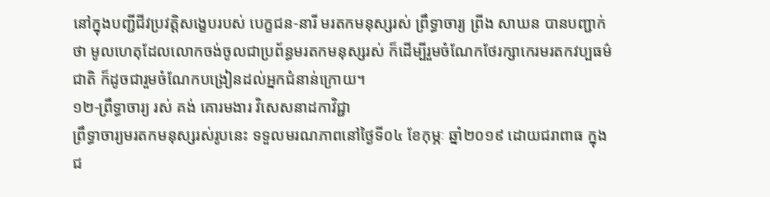នៅក្នុងបញ្ជីជីវប្រវត្តិសង្ខេបរបស់ បេក្ខជន-នារី មរតកមនុស្សរស់ ព្រឹទ្ធាចារ្យ ព្រីង សាឃន បានបញ្ជាក់ថា មូលហេតុដែលលោកចង់ចូលជាប្រព័ន្ធមរតកមនុស្សរស់ ក៏ដើម្បីរួមចំណែកថែរក្សាកេរមរតកវប្បធម៌ជាតិ ក៏ដូចជារួមចំណែកបង្រៀនដល់អ្នកជំនាន់ក្រោយ។
១២-ព្រឹទ្ធាចារ្យ រស់ គង់ គោរមងារ វិសេសនាដកាវិជ្ជា
ព្រឹទ្ធាចារ្យមរតកមនុស្សរស់រូបនេះ ទទួលមរណភាពនៅថ្ងៃទី០៤ ខែកុម្ភៈ ឆ្នាំ២០១៩ ដោយជរាពាធ ក្នុងជ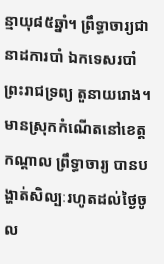ន្មាយុ៨៥ឆ្នាំ។ ព្រឹទ្ធាចារ្យជានាដការបាំ ឯកទេសរបាំព្រះរាជទ្រព្យ តួនាយរោង។ មានស្រុកកំណើតនៅខេត្តកណ្ដាល ព្រឹទ្ធាចារ្យ បានបង្ហាត់សិល្បៈរហូតដល់ថ្ងៃចូល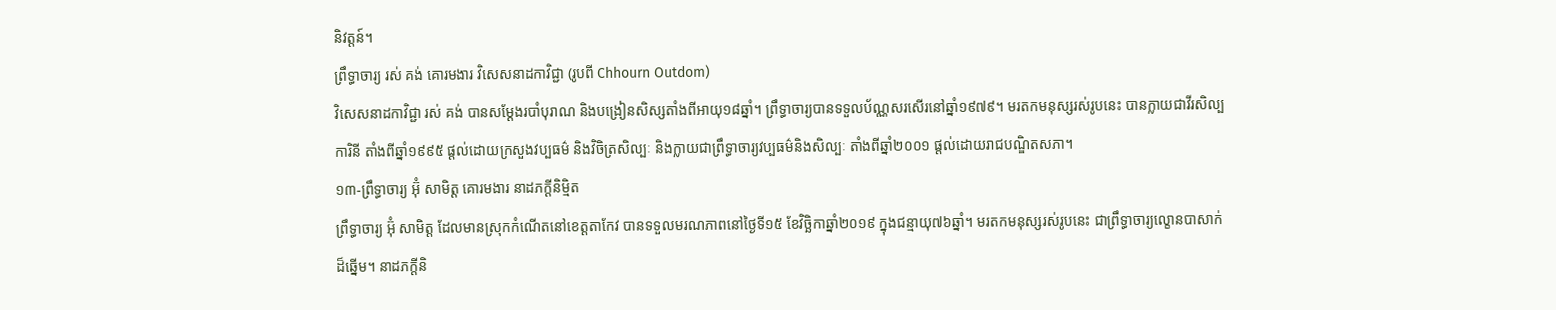និវត្តន៍។
ព្រឹទ្ធាចារ្យ រស់ គង់ គោរមងារ វិសេសនាដកាវិជ្ជា (រូបពី Chhourn Outdom)
វិសេសនាដកាវិជ្ជា រស់ គង់ បានសម្ដែងរបាំបុរាណ និងបង្រៀនសិស្សតាំងពីអាយុ១៨ឆ្នាំ។ ព្រឹទ្ធាចារ្យបានទទួលប័ណ្ណសរសើរនៅឆ្នាំ១៩៧៩។ មរតកមនុស្សរស់រូបនេះ បានក្លាយជាវីរសិល្បការិនី តាំងពីឆ្នាំ១៩៩៥ ផ្ដល់ដោយក្រសួងវប្បធម៌ និងវិចិត្រសិល្បៈ និងក្លាយជាព្រឹទ្ធាចារ្យវប្បធម៌និងសិល្បៈ តាំងពីឆ្នាំ២០០១ ផ្ដល់ដោយរាជបណ្ឌិតសភា។
១៣-ព្រឹទ្ធាចារ្យ អ៊ុំ សាមិត្ត គោរមងារ នាដភក្ដីនិម្មិត
ព្រឹទ្ធាចារ្យ អ៊ុំ សាមិត្ត ដែលមានស្រុកកំណើតនៅខេត្តតាកែវ បានទទួលមរណភាពនៅថ្ងៃទី១៥ ខែវិច្ឆិកាឆ្នាំ២០១៩ ក្នុងជន្មាយុ៧៦ឆ្នាំ។ មរតកមនុស្សរស់រូបនេះ ជាព្រឹទ្ធាចារ្យល្ខោនបាសាក់ដ៏ឆ្នើម។ នាដភក្ដីនិ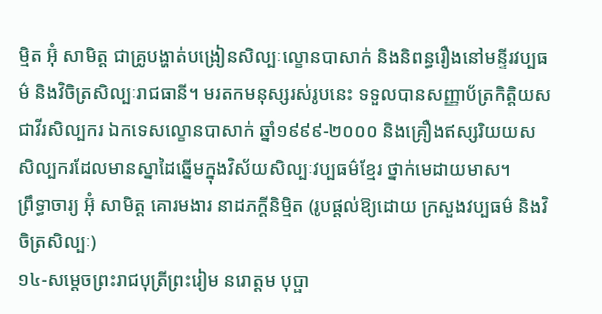ម្មិត អ៊ុំ សាមិត្ត ជាគ្រូបង្ហាត់បង្រៀនសិល្បៈល្ខោនបាសាក់ និងនិពន្ធរឿងនៅមន្ទីរវប្បធម៌ និងវិចិត្រសិល្បៈរាជធានី។ មរតកមនុស្សរស់រូបនេះ ទទួលបានសញ្ញាប័ត្រកិត្តិយសជាវីរសិល្បករ ឯកទេសល្ខោនបាសាក់ ឆ្នាំ១៩៩៩-២០០០ និងគ្រឿងឥស្សរិយយស សិល្បករដែលមានស្នាដៃឆ្នើមក្នុងវិស័យសិល្បៈវប្បធម៌ខ្មែរ ថ្នាក់មេដាយមាស។
ព្រឹទ្ធាចារ្យ អ៊ុំ សាមិត្ត គោរមងារ នាដភក្ដីនិម្មិត (រូបផ្ដល់ឱ្យដោយ ក្រសួងវប្បធម៌ និងវិចិត្រសិល្បៈ)
១៤-សម្ដេចព្រះរាជបុត្រីព្រះរៀម នរោត្តម បុប្ផា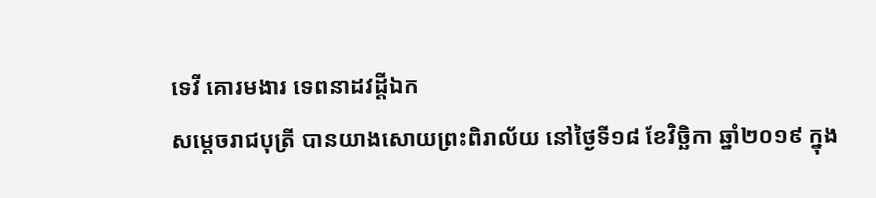ទេវី គោរមងារ ទេពនាដវដ្ដីឯក
សម្ដេចរាជបុត្រី បានយាងសោយព្រះពិរាល័យ នៅថ្ងៃទី១៨ ខែវិច្ឆិកា ឆ្នាំ២០១៩ ក្នុង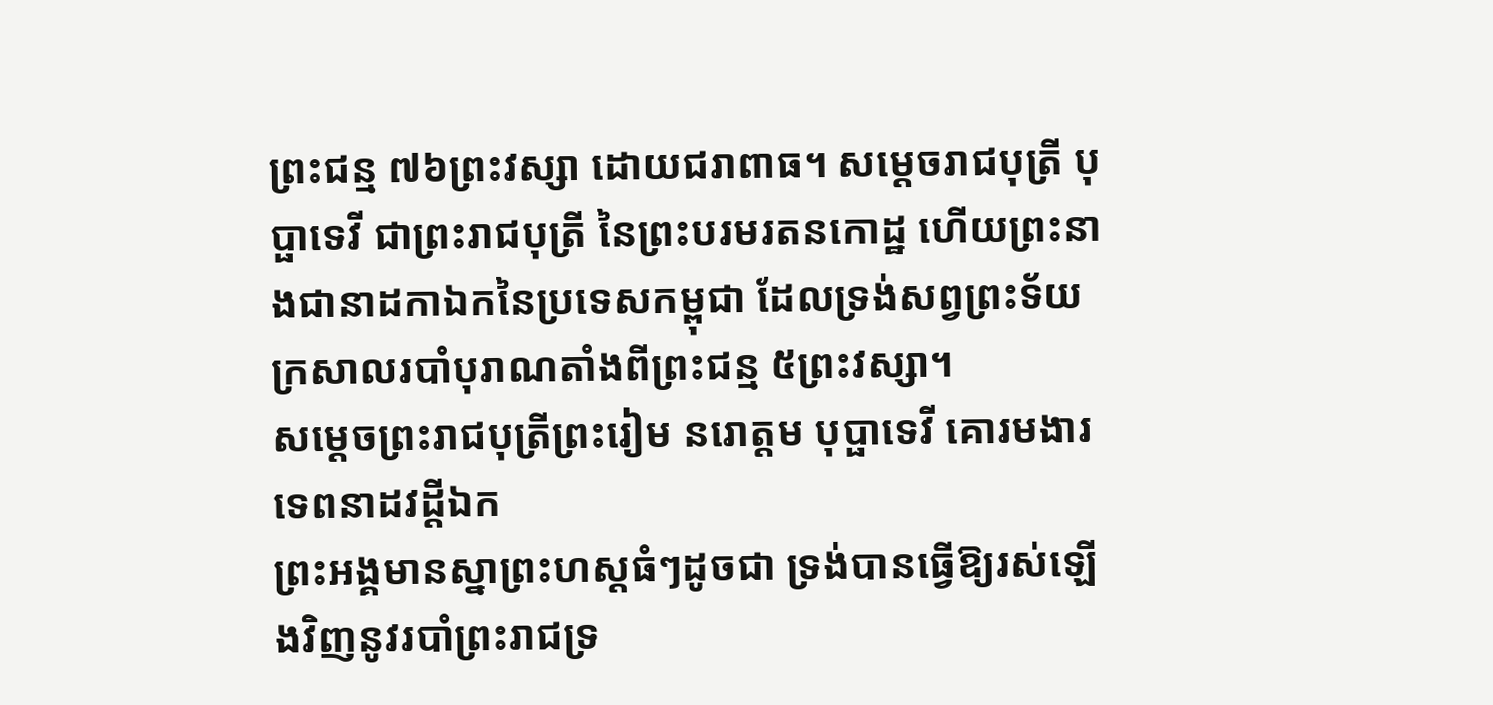ព្រះជន្ម ៧៦ព្រះវស្សា ដោយជរាពាធ។ សម្ដេចរាជបុត្រី បុប្ផាទេវី ជាព្រះរាជបុត្រី នៃព្រះបរមរតនកោដ្ឋ ហើយព្រះនាងជានាដកាឯកនៃប្រទេសកម្ពុជា ដែលទ្រង់សព្វព្រះទ័យក្រសាលរបាំបុរាណតាំងពីព្រះជន្ម ៥ព្រះវស្សា។
សម្ដេចព្រះរាជបុត្រីព្រះរៀម នរោត្តម បុប្ផាទេវី គោរមងារ ទេពនាដវដ្ដីឯក
ព្រះអង្គមានស្នាព្រះហស្តធំៗដូចជា ទ្រង់បានធ្វើឱ្យរស់ឡើងវិញនូវរបាំព្រះរាជទ្រ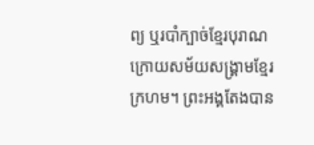ព្យ ឬរបាំក្បាច់ខ្មែរបុរាណ ក្រោយសម័យសង្គ្រាមខ្មែរក្រហម។ ព្រះអង្គតែងបាន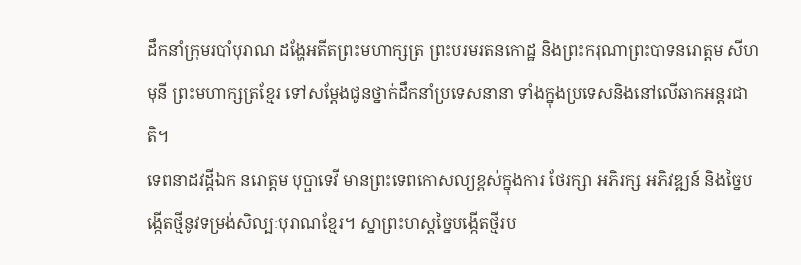ដឹកនាំក្រុមរបាំបុរាណ ដង្ហែអតីតព្រះមហាក្សត្រ ព្រះបរមរតនកោដ្ឋ និងព្រះករុណាព្រះបាទនរោត្តម សីហមុនី ព្រះមហាក្សត្រខ្មែរ ទៅសម្ដែងជូនថ្នាក់ដឹកនាំប្រទេសនានា ទាំងក្នុងប្រទេសនិងនៅលើឆាកអន្តរជាតិ។
ទេពនាដវដ្ដីឯក នរោត្តម បុប្ផាទេវី មានព្រះទេពកោសល្យខ្ពស់ក្នុងការ ថែរក្សា អភិរក្ស អភិវឌ្ឍន៍ និងច្នៃបង្កើតថ្មីនូវទម្រង់សិល្បៈបុរាណខ្មែរ។ ស្នាព្រះហស្តច្នៃបង្កើតថ្មីរប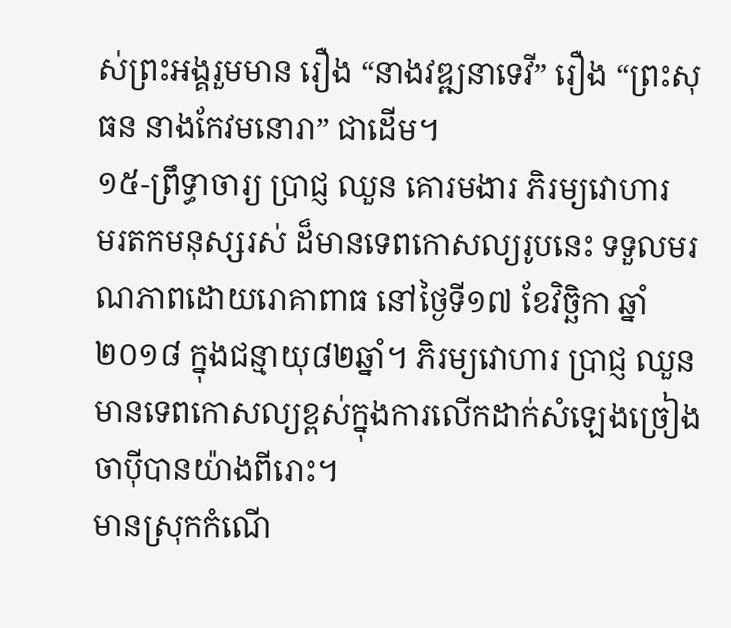ស់ព្រះអង្គរួមមាន រឿង “នាងវឌ្ឍនាទេវី” រឿង “ព្រះសុធន នាងកែវមនោរា” ជាដើម។
១៥-ព្រឹទ្ធាចារ្យ ប្រាជ្ញ ឈួន គោរមងារ ភិរម្យវោហារ
មរតកមនុស្សរស់ ដ៏មានទេពកោសល្យរូបនេះ ទទួលមរណភាពដោយរោគាពាធ នៅថ្ងៃទី១៧ ខែវិច្ឆិកា ឆ្នាំ២០១៨ ក្នុងជន្មាយុ៨២ឆ្នាំ។ ភិរម្យវោហារ ប្រាជ្ញ ឈួន មានទេពកោសល្យខ្ពស់ក្នុងការលើកដាក់សំឡេងច្រៀងចាប៉ីបានយ៉ាងពីរោះ។
មានស្រុកកំណើ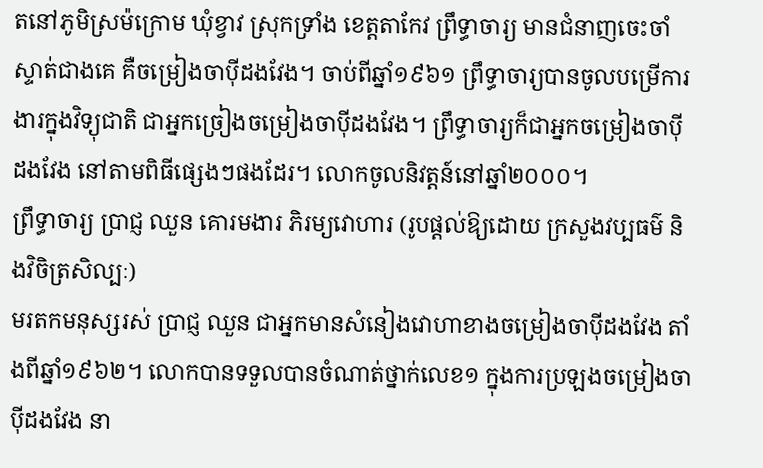តនៅភូមិស្រម៉ក្រោម ឃុំខ្វាវ ស្រុកទ្រាំង ខេត្តតាកែវ ព្រឹទ្ធាចារ្យ មានជំនាញចេះចាំស្ទាត់ជាងគេ គឺចម្រៀងចាប៉ីដងវែង។ ចាប់ពីឆ្នាំ១៩៦១ ព្រឹទ្ធាចារ្យបានចូលបម្រើការងារក្នុងវិទ្យុជាតិ ជាអ្នកច្រៀងចម្រៀងចាប៉ីដងវែង។ ព្រឹទ្ធាចារ្យក៏ជាអ្នកចម្រៀងចាប៉ីដងវែង នៅតាមពិធីផ្សេងៗផងដែរ។ លោកចូលនិវត្តន៍នៅឆ្នាំ២០០០។
ព្រឹទ្ធាចារ្យ ប្រាជ្ញ ឈួន គោរមងារ ភិរម្យវោហារ (រូបផ្ដល់ឱ្យដោយ ក្រសួងវប្បធម៌ និងវិចិត្រសិល្បៈ)
មរតកមនុស្សរស់ ប្រាជ្ញ ឈួន ជាអ្នកមានសំនៀងវោហាខាងចម្រៀងចាប៉ីដងវែង តាំងពីឆ្នាំ១៩៦២។ លោកបានទទួលបានចំណាត់ថ្នាក់លេខ១ ក្នុងការប្រឡងចម្រៀងចាប៉ីដងវែង នា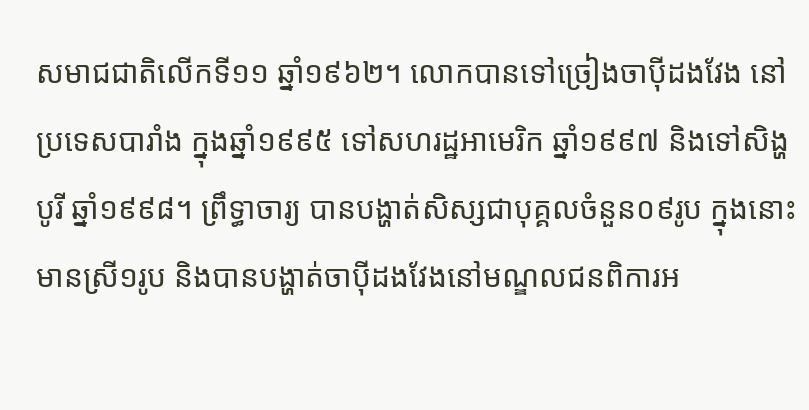សមាជជាតិលើកទី១១ ឆ្នាំ១៩៦២។ លោកបានទៅច្រៀងចាប៉ីដងវែង នៅប្រទេសបារាំង ក្នុងឆ្នាំ១៩៩៥ ទៅសហរដ្ឋអាមេរិក ឆ្នាំ១៩៩៧ និងទៅសិង្ហបូរី ឆ្នាំ១៩៩៨។ ព្រឹទ្ធាចារ្យ បានបង្ហាត់សិស្សជាបុគ្គលចំនួន០៩រូប ក្នុងនោះមានស្រី១រូប និងបានបង្ហាត់ចាប៉ីដងវែងនៅមណ្ឌលជនពិការអ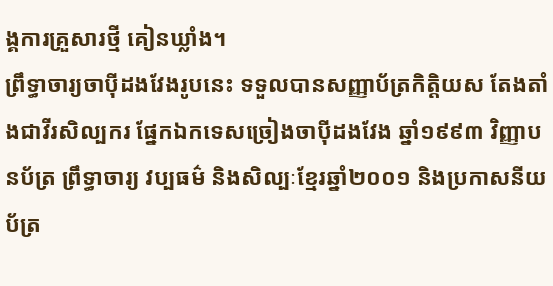ង្គការគ្រួសារថ្មី គៀនឃ្លាំង។
ព្រឹទ្ធាចារ្យចាប៉ីដងវែងរូបនេះ ទទួលបានសញ្ញាប័ត្រកិត្តិយស តែងតាំងជាវីរសិល្បករ ផ្នែកឯកទេសច្រៀងចាប៉ីដងវែង ឆ្នាំ១៩៩៣ វិញ្ញាបនប័ត្រ ព្រឹទ្ធាចារ្យ វប្បធម៌ និងសិល្បៈខ្មែរឆ្នាំ២០០១ និងប្រកាសនីយប័ត្រ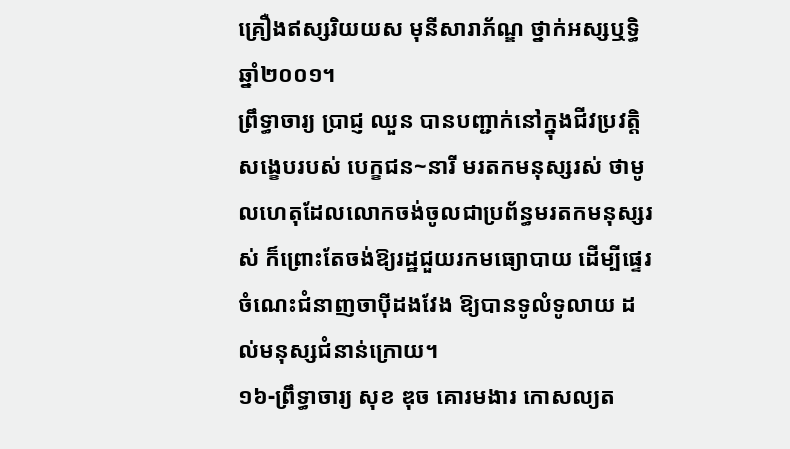គ្រឿងឥស្សរិយយស មុនីសារាភ័ណ្ឌ ថ្នាក់អស្សឬទ្ធិ ឆ្នាំ២០០១។
ព្រឹទ្ធាចារ្យ ប្រាជ្ញ ឈួន បានបញ្ជាក់នៅក្នុងជីវប្រវត្តិសង្ខេបរបស់ បេក្ខជន~នារី មរតកមនុស្សរស់ ថាមូលហេតុដែលលោកចង់ចូលជាប្រព័ន្ធមរតកមនុស្សរស់ ក៏ព្រោះតែចង់ឱ្យរដ្ឋជួយរកមធ្យោបាយ ដើម្បីផ្ទេរចំណេះជំនាញចាប៉ីដងវែង ឱ្យបានទូលំទូលាយ ដល់មនុស្សជំនាន់ក្រោយ។
១៦-ព្រឹទ្ធាចារ្យ សុខ ឌុច គោរមងារ កោសល្យត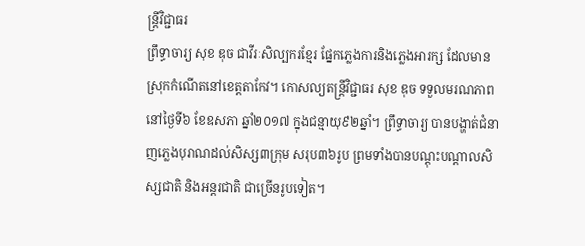ន្ត្រីវិជ្ជាធរ
ព្រឹទ្ធាចារ្យ សុខ ឌុច ជាវីរៈសិល្បករខ្មែរ ផ្នែកភ្លេងការនិងភ្លេងអារក្ស ដែលមានស្រុកកំណើតនៅខេត្តតាកែវ។ កោសល្យតន្ត្រីវិជ្ជាធរ សុខ ឌុច ទទួលមរណភាពនៅថ្ងៃទី៦ ខែឧសភា ឆ្នាំ២០១៧ ក្នុងជន្មាយុ៩២ឆ្នាំ។ ព្រឹទ្ធាចារ្យ បានបង្ហាត់ជំនាញភ្លេងបុរាណដល់សិស្ស៣ក្រុម សរុប៣៦រូប ព្រមទាំងបានបណ្ដុះបណ្ដាលសិស្សជាតិ និងអន្តរជាតិ ជាច្រើនរូបទៀត។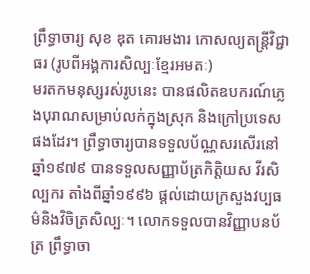ព្រឹទ្ធាចារ្យ សុខ ឌុត គោរមងារ កោសល្យតន្ត្រីវិជ្ជាធរ (រូបពីអង្គការសិល្បៈខ្មែរអមតៈ)
មរតកមនុស្សរស់រូបនេះ បានផលិតឧបករណ៍ភ្លេងបុរាណសម្រាប់លក់ក្នុងស្រុក និងក្រៅប្រទេសផងដែរ។ ព្រឹទ្ធាចារ្យបានទទួលប័ណ្ណសរសើរនៅឆ្នាំ១៩៧៩ បានទទួលសញ្ញាប័ត្រកិត្តិយស វីរសិល្បករ តាំងពីឆ្នាំ១៩៩៦ ផ្ដល់ដោយក្រសួងវប្បធម៌និងវិចិត្រសិល្បៈ។ លោកទទួលបានវិញ្ញាបនប័ត្រ ព្រឹទ្ធាចា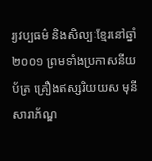រ្យវប្បធម៌ និងសិល្បៈខ្មែរនៅឆ្នាំ២០០១ ព្រមទាំងប្រកាសនីយប័ត្រ គ្រឿងឥស្សរិយយស មុនីសារាភ័ណ្ឌ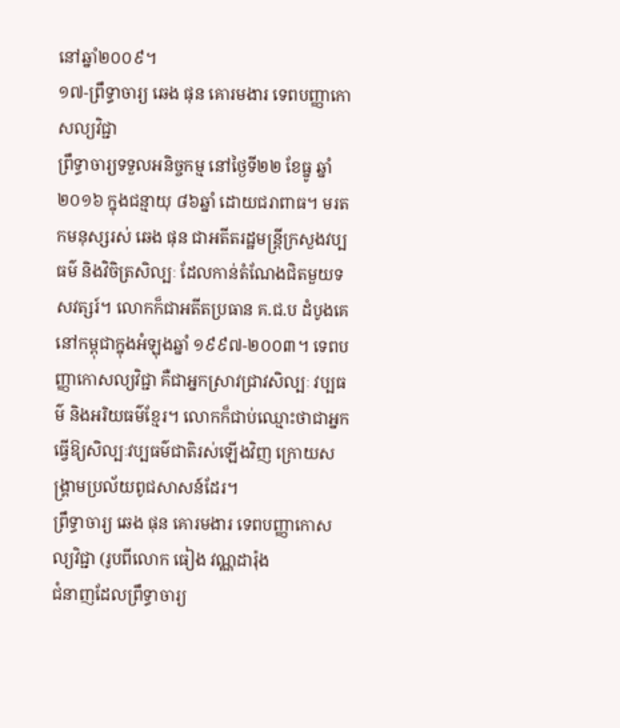នៅឆ្នាំ២០០៩។
១៧-ព្រឹទ្ធាចារ្យ ឆេង ផុន គោរមងារ ទេពបញ្ញាកោសល្យវិជ្ជា
ព្រឹទ្ធាចារ្យទទួលអនិច្ចកម្ម នៅថ្ងៃទី២២ ខែធ្នូ ឆ្នាំ២០១៦ ក្នុងជន្មាយុ ៨៦ឆ្នាំ ដោយជរាពាធ។ មរតកមនុស្សរស់ ឆេង ផុន ជាអតីតរដ្ឋមន្ត្រីក្រសួងវប្បធម៌ និងវិចិត្រសិល្បៈ ដែលកាន់តំណែងជិតមួយទសវត្សរ៍។ លោកក៏ជាអតីតប្រធាន គ.ជ.ប ដំបូងគេនៅកម្ពុជាក្នុងអំឡុងឆ្នាំ ១៩៩៧-២០០៣។ ទេពបញ្ញាកោសល្យវិជ្ជា គឺជាអ្នកស្រាវជ្រាវសិល្បៈ វប្បធម៌ និងអរិយធម៌ខ្មែរ។ លោកក៏ជាប់ឈ្មោះថាជាអ្នកធ្វើឱ្យសិល្បៈវប្បធម៌ជាតិរស់ឡើងវិញ ក្រោយសង្គ្រាមប្រល័យពូជសាសន៍ដែរ។
ព្រឹទ្ធាចារ្យ ឆេង ផុន គោរមងារ ទេពបញ្ញាកោសល្យវិជ្ជា (រូបពីលោក ធៀង វណ្ណដារ៉ុង
ជំនាញដែលព្រឹទ្ធាចារ្យ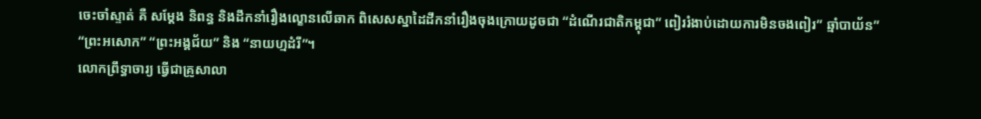ចេះចាំស្ទាត់ គឺ សម្ដែង និពន្ធ និងដឹកនាំរឿងល្ខោនលើឆាក ពិសេសស្នាដៃដឹកនាំរឿងចុងក្រោយដូចជា “ដំណើរជាតិកម្ពុជា” ពៀររំងាប់ដោយការមិនចងពៀរ” ឆ្មាំបាយ័ន” “ព្រះអសោក” “ព្រះអង្គជ័យ” និង “នាយហ្មដំរី”។
លោកព្រឹទ្ធាចារ្យ ធ្វើជាគ្រូសាលា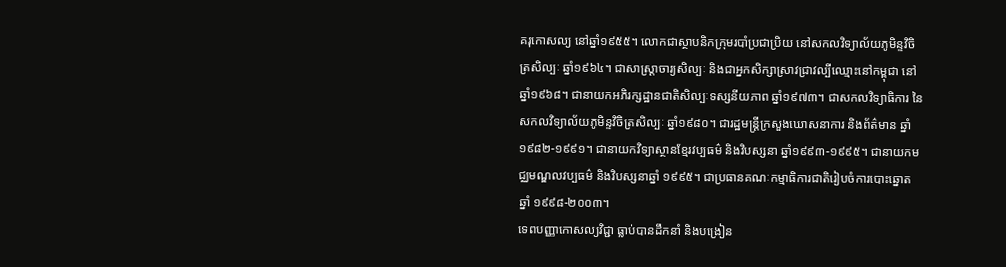គរុកោសល្យ នៅឆ្នាំ១៩៥៥។ លោកជាស្ថាបនិកក្រុមរបាំប្រជាប្រិយ នៅសកលវិទ្យាល័យភូមិន្ទវិចិត្រសិល្បៈ ឆ្នាំ១៩៦៤។ ជាសាស្ត្រាចារ្យសិល្បៈ និងជាអ្នកសិក្សាស្រាវជ្រាវល្បីឈ្មោះនៅកម្ពុជា នៅឆ្នាំ១៩៦៨។ ជានាយកអភិរក្សដ្ឋានជាតិសិល្បៈទស្សនីយភាព ឆ្នាំ១៩៧៣។ ជាសកលវិទ្យាធិការ នៃសកលវិទ្យាល័យភូមិន្ទវិចិត្រសិល្បៈ ឆ្នាំ១៩៨០។ ជារដ្ឋមន្ត្រីក្រសួងឃោសនាការ និងព័ត៌មាន ឆ្នាំ ១៩៨២-១៩៩១។ ជានាយកវិទ្យាស្ថានខ្មែរវប្បធម៌ និងវិបស្សនា ឆ្នាំ១៩៩៣-១៩៩៥។ ជានាយកមជ្ឈមណ្ឌលវប្បធម៌ និងវិបស្សនាឆ្នាំ ១៩៩៥។ ជាប្រធានគណៈកម្មាធិការជាតិរៀបចំការបោះឆ្នោត ឆ្នាំ ១៩៩៨-២០០៣។
ទេពបញ្ញាកោសល្យវិជ្ជា ធ្លាប់បានដឹកនាំ និងបង្រៀន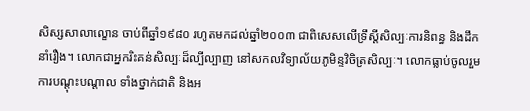សិស្សសាលាល្ខោន ចាប់ពីឆ្នាំ១៩៨០ រហូតមកដល់ឆ្នាំ២០០៣ ជាពិសេសលើទ្រឹស្ដីសិល្បៈការនិពន្ធ និងដឹកនាំរឿង។ លោកជាអ្នករិះគន់សិល្បៈដ៏ល្បីល្បាញ នៅសកលវិទ្យាល័យភូមិន្ទវិចិត្រសិល្បៈ។ លោកធ្លាប់ចូលរួមការបណ្ដុះបណ្ដាល ទាំងថ្នាក់ជាតិ និងអ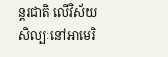ន្តរជាតិ លើវិស័យសិល្បៈនៅអាមេរិ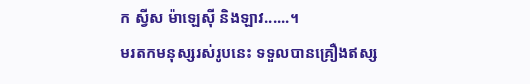ក ស្វីស ម៉ាឡេស៊ី និងឡាវ......។
មរតកមនុស្សរស់រូបនេះ ទទួលបានគ្រឿងឥស្ស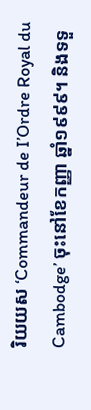រិយយស ‘Commandeur de I’Ordre Royal du Cambodge’ ចុះនៅខែកញ្ញា ឆ្នាំ១៩៩៩។ និងទទួ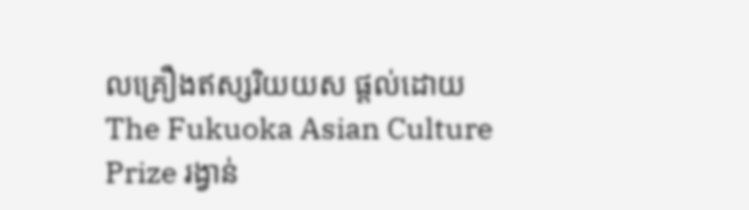លគ្រឿងឥស្សរិយយស ផ្ដល់ដោយ The Fukuoka Asian Culture Prize រង្វាន់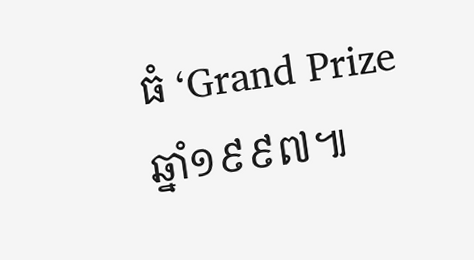ធំ ‘Grand Prize ឆ្នាំ១៩៩៧៕